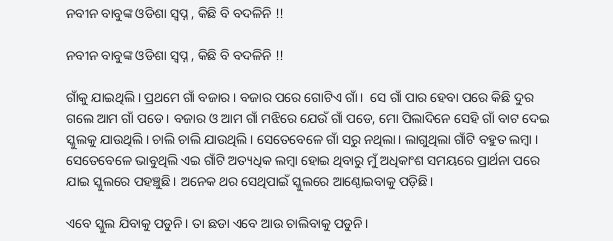ନବୀନ ବାବୁଙ୍କ ଓଡିଶା ସ୍ଵପ୍ନ , କିଛି ବି ବଦଳିନି !!

ନବୀନ ବାବୁଙ୍କ ଓଡିଶା ସ୍ଵପ୍ନ , କିଛି ବି ବଦଳିନି !!

ଗାଁକୁ ଯାଇଥିଲି । ପ୍ରଥମେ ଗାଁ ବଜାର । ବଜାର ପରେ ଗୋଟିଏ ଗାଁ।  ସେ ଗାଁ ପାର ହେବା ପରେ କିଛି ଦୁର ଗଲେ ଆମ ଗାଁ ପଡେ । ବଜାର ଓ ଆମ ଗାଁ ମଝିରେ ଯେଉଁ ଗାଁ ପଡେ, ମୋ ପିଲାଦିନେ ସେହି ଗାଁ ବାଟ ଦେଇ ସ୍କୁଲକୁ ଯାଉଥିଲି । ଚାଲି ଚାଲି ଯାଉଥିଲି । ସେତେବେଳେ ଗାଁ ସରୁ ନଥିଲା। ଲାଗୁଥିଲା ଗାଁଟି ବହୁତ ଲମ୍ବା । ସେତେବେଳେ ଭାବୁଥିଲି ଏଇ ଗାଁଟି ଅତ୍ୟଧିକ ଲମ୍ବା ହୋଇ ଥିବାରୁ ମୁଁ ଅଧିକାଂଶ ସମୟରେ ପ୍ରାର୍ଥନା ପରେ ଯାଇ ସ୍କୁଲରେ ପହଞ୍ଚୁଛି। ଅନେକ ଥର ସେଥିପାଇଁ ସ୍କୁଲରେ ଆଣ୍ଠୋଇବାକୁ ପଡ଼ିଛି।

ଏବେ ସ୍କୁଲ ଯିବାକୁ ପଡୁନି। ତା ଛଡା ଏବେ ଆଉ ଚାଲିବାକୁ ପଡୁନି।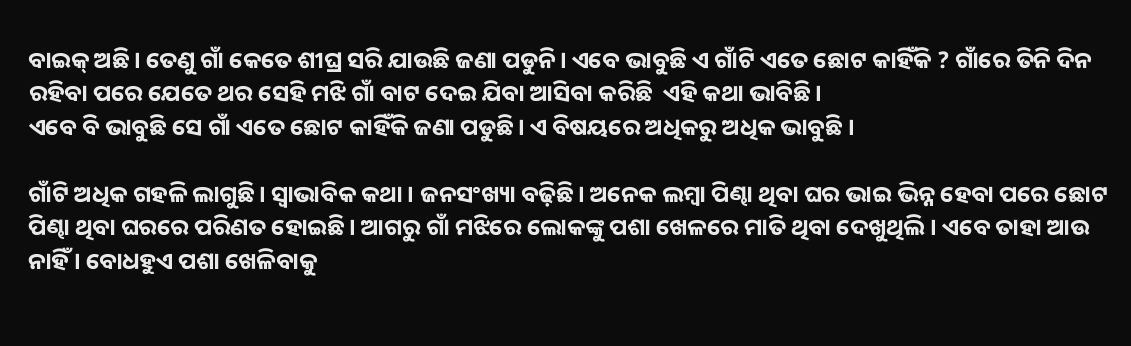ବାଇକ୍ ଅଛି। ତେଣୁ ଗାଁ କେତେ ଶୀଘ୍ର ସରି ଯାଉଛି ଜଣା ପଡୁନି। ଏବେ ଭାବୁଛି ଏ ଗାଁଟି ଏତେ ଛୋଟ କାହିଁକି ? ଗାଁରେ ତିନି ଦିନ ରହିବା ପରେ ଯେତେ ଥର ସେହି ମଝି‌ ଗାଁ ବାଟ ଦେଇ ଯିବା ଆସିବା କରିଛି  ଏହି କଥା ଭାବିଛି।
ଏବେ ବି ଭାବୁଛି ସେ ଗାଁ ଏତେ ଛୋଟ କାହିଁକି ଜଣା ପଡୁଛି। ଏ ବିଷୟରେ ଅଧିକରୁ ଅଧିକ ଭାବୁଛି ।

ଗାଁଟି ଅଧିକ ଗହଳି ଲାଗୁଛି। ସ୍ବାଭାବିକ କଥା । ଜନସଂଖ୍ୟା ବଢ଼ିଛି। ଅନେକ ଲମ୍ବା ପିଣ୍ଢା ଥିବା ଘର ଭାଇ ଭିନ୍ନ ହେବା ପରେ ଛୋଟ ପିଣ୍ଢା ଥିବା ଘରରେ ପରିଣତ ହୋଇଛି। ଆଗରୁ ଗାଁ ମଝିରେ ଲୋକଙ୍କୁ ପଶା ଖେଳରେ ମାତି ଥିବା ଦେଖୁଥିଲି। ଏବେ ତାହା ଆଉ ନାହିଁ । ବୋଧହୁଏ ପଶା ଖେଳିବାକୁ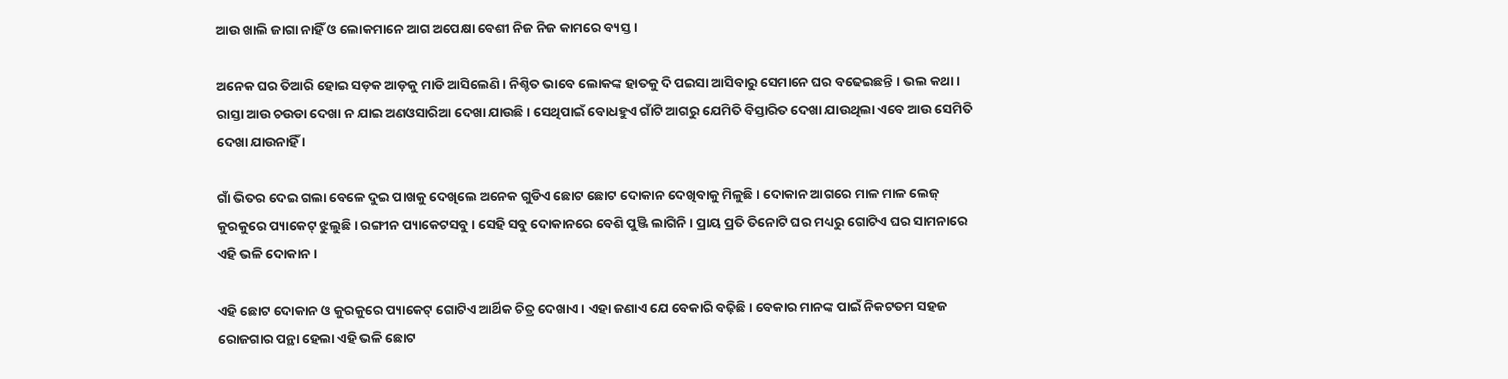ଆଉ ଖାଲି ଜାଗା ନାହିଁ ଓ ଲୋକମାନେ ଆଗ ଅପେକ୍ଷା ବେଶୀ ନିଜ ନିଜ କାମରେ ବ୍ୟସ୍ତ ।

ଅନେକ ଘର ତିଆରି ହୋଇ ସଡ଼କ ଆଡ଼କୁ ମାଡି ଆସିଲେଣି । ନିଶ୍ଚିତ ଭାବେ ଲୋକଙ୍କ ହାତକୁ ଦି ପଇସା ଆସିବାରୁ ସେମାନେ ଘର ବଢେଇଛନ୍ତି ।‌ ଭଲ କଥା । ରାସ୍ତା ଆଉ ଚଉଡା ଦେଖା ନ ଯାଇ ଅଣଓସାରିଆ ଦେଖା ଯାଉଛି । ସେଥିପାଇଁ ବୋଧହୁଏ ଗାଁଟି ଆଗରୁ ଯେମିତି ବିସ୍ତାରିତ ଦେଖା ଯାଉଥିଲା ଏବେ ଆଉ ସେମିତି ଦେଖା ଯାଉନାହିଁ ।

ଗାଁ ଭିତର ଦେଇ ଗଲା ବେଳେ ଦୁଇ ପାଖକୁ ଦେଖିଲେ ଅନେକ ଗୁଡିଏ ଛୋଟ ଛୋଟ ଦୋକାନ ଦେଖିବାକୁ ମିଳୁଛି । ଦୋକାନ ଆଗରେ ମାଳ ମାଳ ଲେଜ୍ କୁରକୁରେ ପ୍ୟାକେଟ୍ ଝୁଲୁଛି । ରଙ୍ଗୀନ ପ୍ୟାକେଟସବୁ । ସେହି ସବୁ ଦୋକାନରେ ବେଶି ପୁଞ୍ଜି ଲାଗିନି । ପ୍ରାୟ ପ୍ରତି ତିନୋଟି ଘର ମଧ୍ୟରୁ ଗୋଟିଏ ଘର ସାମନାରେ ଏହି ଭଳି ଦୋକାନ ।

ଏହି ଛୋଟ ଦୋକାନ ଓ କୁରକୁରେ ପ୍ୟାକେଟ୍ ଗୋଟିଏ ଆର୍ଥିକ ଚିତ୍ର ଦେଖାଏ । ଏହା ଜଣାଏ ଯେ ବେକାରି ବଢ଼ିଛି। ବେକାର ମାନଙ୍କ ପାଇଁ ନିକଟତମ ସହଜ ରୋଜଗାର ପନ୍ଥା ହେଲା ଏହି ଭଳି ଛୋଟ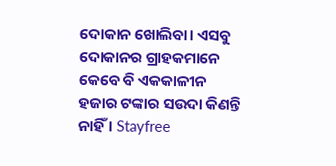ଦୋକାନ ଖୋଲିବା। ଏସବୁ ଦୋକାନର ଗ୍ରାହକମାନେ କେବେ ବି ଏକକାଳୀନ ହଜାର ଟଙ୍କାର ସଉଦା କିଣନ୍ତି ନାହିଁ । Stayfree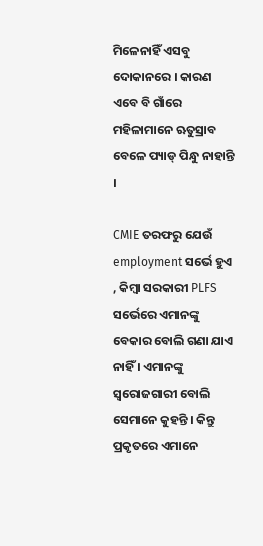ମିଳେନାହିଁ ଏସବୁ ଦୋକାନରେ । କାରଣ ଏବେ ବି ଗାଁରେ ମହିଳାମାନେ ଋତୁସ୍ରାବ ବେଳେ ପ୍ୟାଡ୍ ପିନ୍ଧୁ ନାହାନ୍ତି ।

CMIE ତରଫରୁ ଯେଉଁ employment ସର୍ଭେ ହୁଏ , କିମ୍ବା ସରକାରୀ PLFS ସର୍ଭେରେ ଏମାନଙ୍କୁ ବେକାର ବୋଲି ଗଣା ଯାଏ ନାହିଁ । ଏମାନଙ୍କୁ ସ୍ବରୋଜଗାରୀ ବୋଲି ସେମାନେ କୁହନ୍ତି । କିନ୍ତୁ ପ୍ରକୃତରେ ଏମାନେ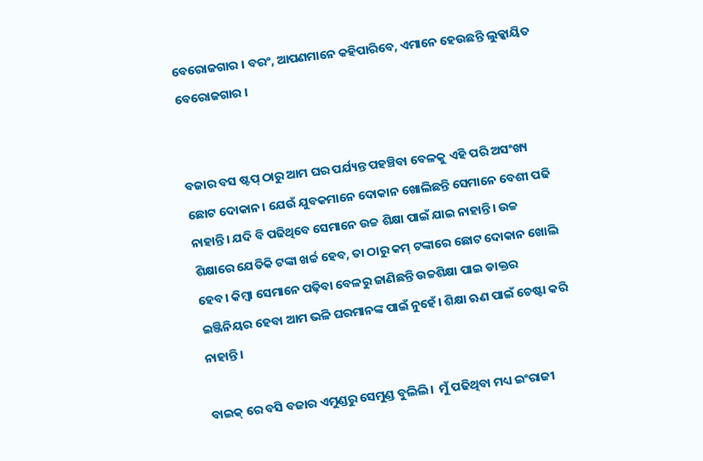ବେରୋଜଗାର । ବରଂ, ଆପଣମାନେ କହିପାରିବେ, ଏମାନେ ହେଉଛନ୍ତି ଲୁକ୍କାୟିତ ବେରୋଜଗାର ।


ବଜାର ବସ ଷ୍ଟପ୍ ଠାରୁ ଆମ ଘର ପର୍ଯ୍ୟନ୍ତ ପହଞ୍ଚିବା ବେଳକୁ ଏହି ପରି ଅସଂଖ୍ୟ ଛୋଟ ଦୋକାନ। ଯେଉଁ ଯୁବକମାନେ ଦୋକାନ ଖୋଲିଛନ୍ତି ସେମାନେ ବେଶୀ ପଢି ନାହାନ୍ତି। ଯଦି ବି ପଢିଥିବେ ସେମାନେ ଉଚ୍ଚ ଶିକ୍ଷା ପାଇଁ ଯାଇ ନାହାନ୍ତି। ଉଚ୍ଚ ଶିକ୍ଷାରେ ଯେତିକି ଟଙ୍କା ଖର୍ଚ୍ଚ ହେବ, ତା ଠାରୁ କମ୍ ଟଙ୍କାରେ ଛୋଟ ଦୋକାନ ଖୋଲି ହେବ। କିମ୍ବା ସେମାନେ ପଢ଼ିବା ବେଳରୁ ଜାଣିଛନ୍ତି ଉଚ୍ଚଶିକ୍ଷା ପାଇ ଡାକ୍ତର ଇଞ୍ଜିନିୟର ହେବା ଆମ ଭଳି ଘରମାନଙ୍କ ପାଇଁ ନୁହେଁ। ଶିକ୍ଷା ଋଣ ପାଇଁ ଚେଷ୍ଟା କରି ନାହାନ୍ତି।

ବାଇକ୍ ରେ ବସି ବଜାର ଏମୁଣ୍ଡରୁ ସେମୁଣ୍ଡ ବୁଲିଲି।  ମୁଁ ପଢିଥିବା ମଧ୍ୟ ଇଂରାଜୀ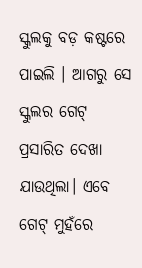ସ୍କୁଲକୁ ବଡ଼ କଷ୍ଟରେ ପାଇଲି । ଆଗରୁ ସେ ସ୍କୁଲର ଗେଟ୍ ପ୍ରସାରିତ ଦେଖା ଯାଉଥିଲା। ଏବେ ଗେଟ୍ ମୁହଁରେ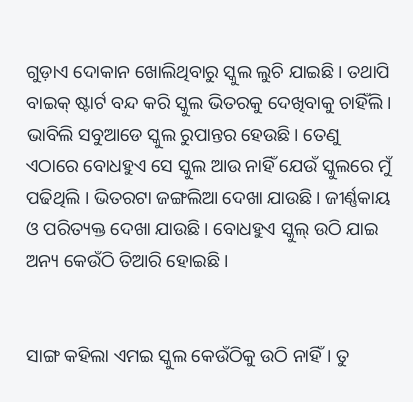ଗୁଡ଼ାଏ ଦୋକାନ ଖୋଲିଥିବାରୁ ସ୍କୁଲ ଲୁଚି ଯାଇଛି । ତଥାପି ବାଇକ୍ ଷ୍ଟାର୍ଟ ବନ୍ଦ କରି ସ୍କୁଲ ଭିତରକୁ ଦେଖିବାକୁ ଚାହିଁଲି । ଭାବିଲି ସବୁଆଡେ ସ୍କୁଲ ରୁପାନ୍ତର ହେଉଛି। ତେଣୁ ଏଠାରେ ବୋଧହୁଏ ସେ ସ୍କୁଲ ଆଉ ନାହିଁ ଯେଉଁ ସ୍କୁଲରେ ମୁଁ ପଢିଥିଲି । ଭିତରଟା ଜଙ୍ଗଲିଆ ଦେଖା ଯାଉଛି। ଜୀର୍ଣ୍ଣକାୟ ଓ ପରିତ୍ୟକ୍ତ ଦେଖା ଯାଉଛି। ବୋଧହୁଏ ସ୍କୁଲ୍ ଉଠି ଯାଇ ଅନ୍ୟ କେଉଁଠି ତିଆରି ହୋଇଛି ।‌


ସାଙ୍ଗ କହିଲା ଏମଇ ସ୍କୁଲ କେଉଁଠିକୁ ଉଠି ନାହିଁ। ତୁ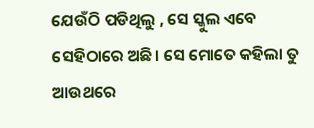ଯେଉଁଠି ପଡିଥିଲୁ , ସେ ସ୍କୁଲ ଏବେ ସେହିଠାରେ ଅଛି। ସେ ମୋତେ କହିଲା ତୁ ଆଉଥରେ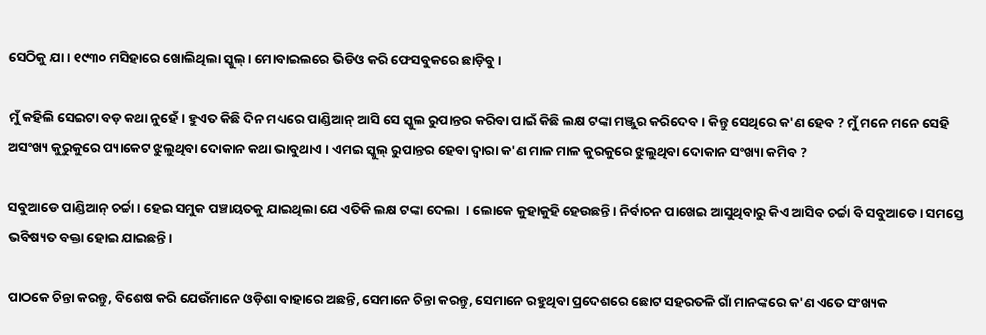ସେଠିକୁ ଯା । ୧୯୩୦ ମସିହାରେ ଖୋଲିଥିଲା ସ୍କୁଲ୍। ମୋବାଇଲରେ ଭିଡିଓ କରି ଫେସବୁକରେ ଛାଡ଼ିବୁ ।

ମୁଁ କହିଲି ସେଇଟା ବଡ଼ କଥା ନୁହେଁ। ହୁଏତ କିଛି ଦିନ ମଧ୍ୟରେ ପାଣ୍ଡିଆନ୍ ଆସି ସେ ସ୍କୁଲ ରୁପାନ୍ତର କରିବା ପାଇଁ କିଛି ଲକ୍ଷ ଟଙ୍କା ମଞ୍ଜୁର କରିଦେବ । କିନ୍ତୁ ସେଥିରେ କ'ଣ ହେବ ? ମୁଁ ମନେ ମନେ ସେହି ଅସଂଖ୍ୟ କୁରୁକୁରେ ପ୍ୟାକେଟ ଝୁଲୁଥିବା ଦୋକାନ କଥା ଭାବୁଥାଏ । ଏମଇ ସ୍କୁଲ୍ ରୁପାନ୍ତର ହେବା ଦ୍ବାରା କ'ଣ ମାଳ ମାଳ କୁରକୁରେ ଝୁଲୁଥିବା ଦୋକାନ ସଂଖ୍ୟା କମିବ ?

ସବୁଆଡେ ପାଣ୍ଡିଆନ୍ ଚର୍ଚ୍ଚା। ହେଇ ସମୁକ ପଞ୍ଚାୟତକୁ ଯାଇଥିଲା ଯେ ଏତିକି ଲକ୍ଷ ଟଙ୍କା ଦେଲା  । ଲୋକେ କୁହାକୁହି ହେଉଛନ୍ତି। ନିର୍ବାଚନ ପାଖେଇ ଆସୁଥିବାରୁ କିଏ ଆସିବ ଚର୍ଚ୍ଚା ବି ସବୁଆଡେ। ସମସ୍ତେ ଭବିଷ୍ୟତ ବକ୍ତା ହୋଇ ଯାଇଛନ୍ତି।

ପାଠକେ ଚିନ୍ତା କରନ୍ତୁ, ବିଶେଷ କରି ଯେଉଁମାନେ ଓଡ଼ିଶା ବାହାରେ ଅଛନ୍ତି, ସେମାନେ ଚିନ୍ତା କରନ୍ତୁ, ସେମାନେ ରହୁଥିବା ପ୍ରଦେଶରେ ଛୋଟ ସହରତଳି ଗାଁ ମାନଙ୍କରେ କ'ଣ ଏତେ ସଂଖ୍ୟକ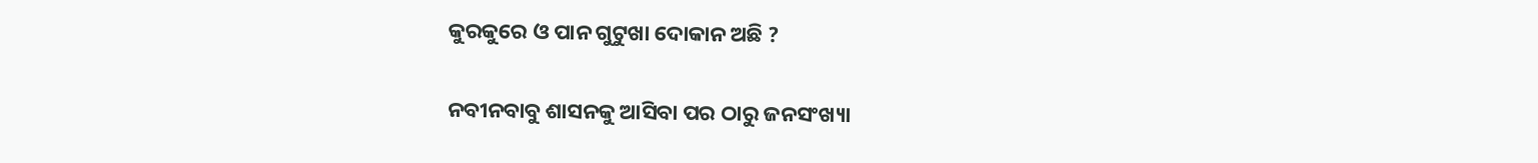କୁରକୁରେ ଓ ପାନ ଗୁଟୁଖା ଦୋକାନ ଅଛି ?

ନବୀନବାବୁ ଶାସନକୁ ଆସିବା ପର ଠାରୁ ଜନସଂଖ୍ୟା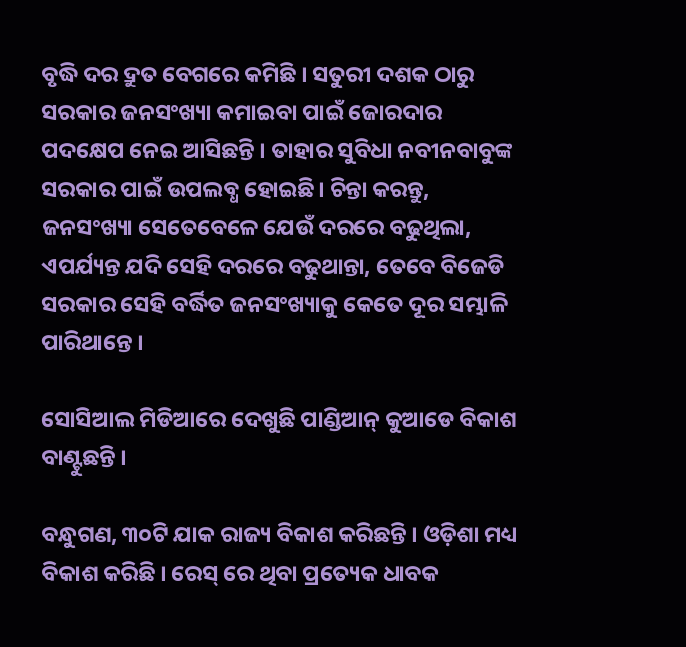ବୃଦ୍ଧି ଦର ଦ୍ରୁତ ବେଗରେ କମିଛି । ସତୁରୀ ଦଶକ ଠାରୁ ସରକାର ଜନସଂଖ୍ୟା କମାଇବା ପାଇଁ ଜୋରଦାର ପଦକ୍ଷେପ ନେଇ ଆସିଛନ୍ତି । ତାହାର ସୁବିଧା ନବୀନବାବୁଙ୍କ ସରକାର ପାଇଁ ଉପଲବ୍ଧ ହୋଇଛି। ଚିନ୍ତା କରନ୍ତୁ, ଜନସଂଖ୍ୟା ସେତେବେଳେ ଯେଉଁ ଦରରେ ବଢୁଥିଲା, ଏପର୍ଯ୍ୟନ୍ତ ଯଦି ସେହି ଦରରେ ବଢୁଥାନ୍ତା, ତେବେ ବିଜେଡି ସରକାର ସେହି ବର୍ଦ୍ଧିତ ଜନସଂଖ୍ୟାକୁ କେତେ ଦୂର ସମ୍ଭାଳି ପାରିଥାନ୍ତେ ।

ସୋସିଆଲ ମିଡିଆରେ ଦେଖୁଛି ପାଣ୍ଡିଆନ୍ କୁଆଡେ ବିକାଶ ବାଣ୍ଟୁଛନ୍ତି ।

ବନ୍ଧୁଗଣ, ୩୦ଟି ଯାକ ରାଜ୍ୟ ବିକାଶ କରିଛନ୍ତି । ଓଡ଼ିଶା ମଧ୍ୟ ବିକାଶ କରିଛି । ରେସ୍ ରେ ଥିବା ପ୍ରତ୍ୟେକ ଧାବକ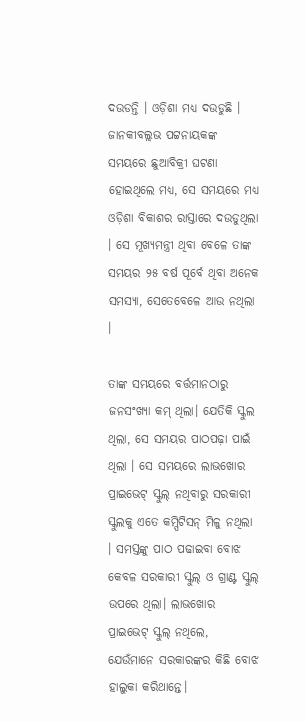ଦଉଡନ୍ତି । ଓଡ଼ିଶା ମଧ୍ୟ ଦଉଡୁଛି । ଜାନକୀବଲ୍ଲଭ ପଟ୍ଟନାୟକଙ୍କ ସମୟରେ ଛୁଆବିକ୍ରୀ ଘଟଣା ହୋଇଥିଲେ ମଧ୍ୟ, ସେ ସମୟରେ ମଧ୍ୟ ଓଡ଼ିଶା ବିକାଶର ରାସ୍ତାରେ ଦଉଡୁଥିଲା । ସେ ମୂଖ୍ୟମନ୍ତ୍ରୀ ଥିବା ବେଳେ ତାଙ୍କ   ସମୟର ୨୫ ବର୍ଷ ପୂର୍ବେ ଥିବା ଅନେକ ସମସ୍ୟା, ସେତେବେଳେ ଆଉ ନଥିଲା ।

ତାଙ୍କ ସମୟରେ ବର୍ତ୍ତମାନଠାରୁ ଜନସଂଖ୍ୟା କମ୍ ଥିଲା। ଯେତିକି ସ୍କୁଲ ଥିଲା, ସେ ସମୟର ପାଠପଢ଼ା ପାଇଁ ଥିଲା । ସେ ସମୟରେ ଲାଭଖୋର  ପ୍ରାଇଭେଟ୍ ସ୍କୁଲ୍ ନଥିବାରୁ ସରକାରୀ ସ୍କୁଲକୁ ଏତେ କମ୍ପିଟିସନ୍ ମିଳୁ ନଥିଲା । ସମସ୍ତଙ୍କୁ ପାଠ ପଢାଇବା ବୋଝ କେବଳ ସରକାରୀ ସ୍କୁଲ୍ ଓ ଗ୍ରାଣ୍ଟ ସ୍କୁଲ୍ ଉପରେ ଥିଲା। ଲାଭଖୋର ପ୍ରାଇଭେଟ୍ ସ୍କୁଲ୍ ନଥିଲେ, ଯେଉଁମାନେ ସରକାରଙ୍କର କିଛି ବୋଝ ହାଲୁକା କରିଥାନ୍ତେ।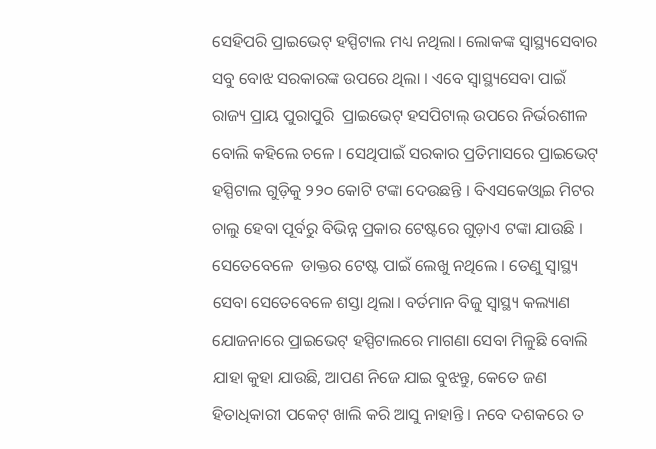ସେହିପରି ପ୍ରାଇଭେଟ୍ ହସ୍ପିଟାଲ ମଧ୍ୟ ନଥିଲା। ଲୋକଙ୍କ ସ୍ୱାସ୍ଥ୍ୟସେବାର ସବୁ ବୋଝ ସରକାରଙ୍କ ଉପରେ ଥିଲା । ଏବେ ସ୍ବାସ୍ଥ୍ୟସେବା ପାଇଁ ରାଜ୍ୟ ପ୍ରାୟ ପୁରାପୁରି  ପ୍ରାଇଭେଟ୍ ହସପିଟାଲ୍ ଉପରେ ନିର୍ଭରଶୀଳ ବୋଲି କହିଲେ ଚଳେ । ସେଥିପାଇଁ ସରକାର ପ୍ରତିମାସରେ ପ୍ରାଇଭେଟ୍ ହସ୍ପିଟାଲ ଗୁଡ଼ିକୁ ୨୨୦ କୋଟି ଟଙ୍କା ଦେଉଛନ୍ତି । ବିଏସକେଓ୍ବାଇ ମିଟର ଚାଲୁ ହେବା ପୂର୍ବରୁ ବିଭିନ୍ନ ପ୍ରକାର ଟେଷ୍ଟରେ ଗୁଡ଼ାଏ ଟଙ୍କା ଯାଉଛି । ସେତେବେଳେ  ଡାକ୍ତର ଟେଷ୍ଟ ପାଇଁ ଲେଖୁ ନଥିଲେ । ତେଣୁ ସ୍ବାସ୍ଥ୍ୟ ସେବା ସେତେବେଳେ ଶସ୍ତା ଥିଲା। ବର୍ତମାନ ବିଜୁ ସ୍ବାସ୍ଥ୍ୟ କଲ୍ୟାଣ ଯୋଜନାରେ ପ୍ରାଇଭେଟ୍ ହସ୍ପିଟାଲରେ ମାଗଣା ସେବା ମିଳୁଛି ବୋଲି ଯାହା କୁହା ଯାଉଛି, ଆପଣ ନିଜେ ଯାଇ ବୁଝନ୍ତୁ, କେତେ ଜଣ ହିତାଧିକାରୀ ପକେଟ୍ ଖାଲି କରି ଆସୁ ନାହାନ୍ତି । ନବେ ଦଶକରେ ତ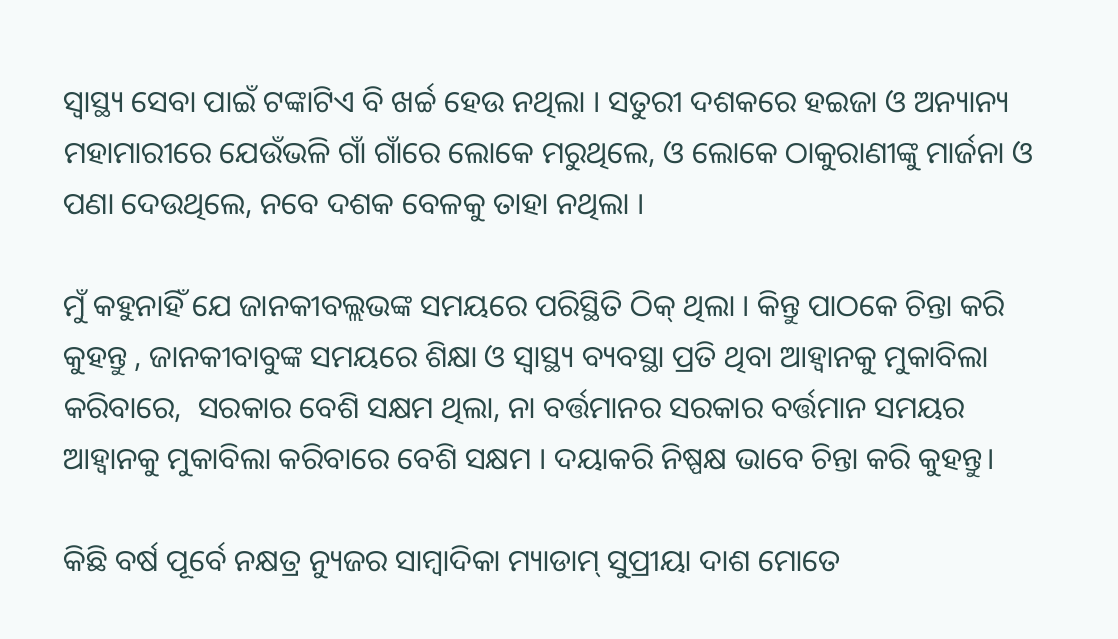ସ୍ବାସ୍ଥ୍ୟ ସେବା ପାଇଁ ଟଙ୍କାଟିଏ ବି ଖର୍ଚ୍ଚ ହେଉ ନଥିଲା । ସତୁରୀ ଦଶକରେ ହଇଜା ଓ ଅନ୍ୟାନ୍ୟ ମହାମାରୀରେ ଯେଉଁଭଳି ଗାଁ ଗାଁରେ ଲୋକେ ମରୁଥିଲେ, ଓ ଲୋକେ ଠାକୁରାଣୀଙ୍କୁ ମାର୍ଜନା ଓ ପଣା ଦେଉଥିଲେ, ନବେ ଦଶକ ବେଳକୁ ତାହା ନଥିଲା ।

ମୁଁ କହୁନାହିଁ ଯେ ଜାନକୀବଲ୍ଲଭଙ୍କ ସମୟରେ ପରିସ୍ଥିତି ଠିକ୍ ଥିଲା । କିନ୍ତୁ ପାଠକେ ଚିନ୍ତା କରି କୁହନ୍ତୁ , ଜାନକୀବାବୁଙ୍କ ସମୟରେ ଶିକ୍ଷା ଓ ସ୍ବାସ୍ଥ୍ୟ ବ୍ୟବସ୍ଥା ପ୍ରତି ଥିବା ଆହ୍ବାନକୁ ମୁକାବିଲା କରିବାରେ,  ସରକାର ବେଶି ସକ୍ଷମ ଥିଲା, ନା ବର୍ତ୍ତମାନର ସରକାର ବର୍ତ୍ତମାନ ସମୟର ଆହ୍ବାନକୁ ମୁକାବିଲା କରିବାରେ ବେଶି ସକ୍ଷମ । ଦୟାକରି ନିଷ୍ପକ୍ଷ ଭାବେ ଚିନ୍ତା କରି କୁହନ୍ତୁ।

କିଛି ବର୍ଷ ପୂର୍ବେ ନକ୍ଷତ୍ର ନ୍ୟୁଜର ସାମ୍ବାଦିକା ମ୍ୟାଡାମ୍ ସୁପ୍ରୀୟା ଦାଶ ମୋତେ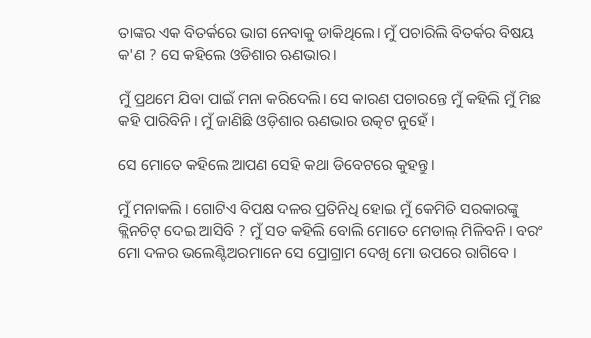ତାଙ୍କର ଏକ ବିତର୍କରେ ଭାଗ ନେବାକୁ ଡାକିଥିଲେ। ମୁଁ ପଚାରିଲି ବିତର୍କର ବିଷୟ କ'ଣ ? ସେ କହିଲେ ଓଡିଶାର ଋଣଭାର।

ମୁଁ ପ୍ରଥମେ ଯିବା ପାଇଁ ମନା କରିଦେଲି। ସେ କାରଣ ପଚାରନ୍ତେ ମୁଁ କହିଲି ମୁଁ ମିଛ କହି ପାରିବିନି। ମୁଁ ଜାଣିଛି ଓଡ଼ିଶାର ଋଣଭାର ଉତ୍କଟ ନୁହେଁ ।

ସେ ମୋତେ କହିଲେ ଆପଣ ସେହି କଥା ଡିବେଟରେ କୁହନ୍ତୁ।

ମୁଁ ମନାକଲି । ଗୋଟିଏ ବିପକ୍ଷ ଦଳର ପ୍ରତିନିଧି ହୋଇ ମୁଁ କେମିତି ସରକାରଙ୍କୁ କ୍ଲିନଚିଟ୍ ଦେଇ ଆସିବି ? ମୁଁ ସତ କହିଲି ବୋଲି ମୋତେ ମେଡାଲ୍ ମିଳିବନି। ବରଂ ମୋ ଦଳର ଭଲେଣ୍ଟିଅରମାନେ ସେ ପ୍ରୋଗ୍ରାମ ଦେଖି ମୋ ଉପରେ ରାଗିବେ ।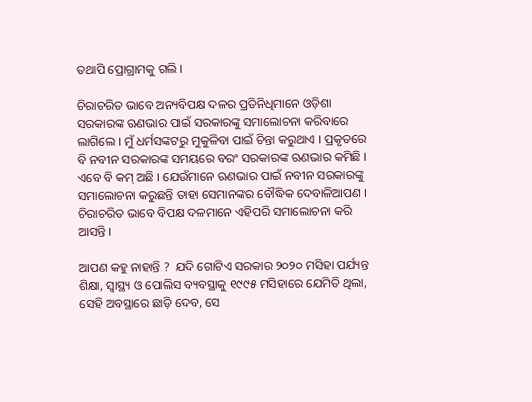ତଥାପି ପ୍ରୋଗ୍ରାମକୁ ଗଲି ।

ଚିରାଚରିତ ଭାବେ ଅନ୍ୟବିପକ୍ଷ ଦଳର ପ୍ରତିନିଧିମାନେ ଓଡ଼ିଶା ସରକାରଙ୍କ ଋଣଭାର ପାଇଁ ସରକାରଙ୍କୁ ସମାଲୋଚନା କରିବାରେ ଲାଗିଲେ । ମୁଁ ଧର୍ମସଙ୍କଟରୁ ମୁକୁଳିବା ପାଇଁ ଚିନ୍ତା କରୁଥାଏ । ପ୍ରକୃତରେ ବି ନବୀନ ସରକାରଙ୍କ ସମୟରେ ବରଂ ସରକାରଙ୍କ ଋଣଭାର କମିଛି । ଏବେ ବି କମ୍ ଅଛି । ଯେଉଁମାନେ ଋଣଭାର ପାଇଁ ନବୀନ ସରକାରଙ୍କୁ ସମାଲୋଚନା କରୁଛନ୍ତି ତାହା ସେମାନଙ୍କର ବୌଦ୍ଧିକ ଦେବାଳିଆପଣ । ଚିରାଚରିତ ଭାବେ ବିପକ୍ଷ ଦଳମାନେ ଏହିପରି ସମାଲୋଚନା କରି ଆସନ୍ତି ।

ଆପଣ କହୁ ନାହାନ୍ତି ?  ଯଦି ଗୋଟିଏ ସରକାର ୨୦୨୦ ମସିହା ପର୍ଯ୍ୟନ୍ତ ଶିକ୍ଷା, ସ୍ବାସ୍ଥ୍ୟ ଓ ପୋଲିସ ବ୍ୟବସ୍ଥାକୁ ୧୯୯୫ ମସିହାରେ ଯେମିତି ଥିଲା, ସେହି ଅବସ୍ଥାରେ ଛାଡ଼ି ଦେବ, ସେ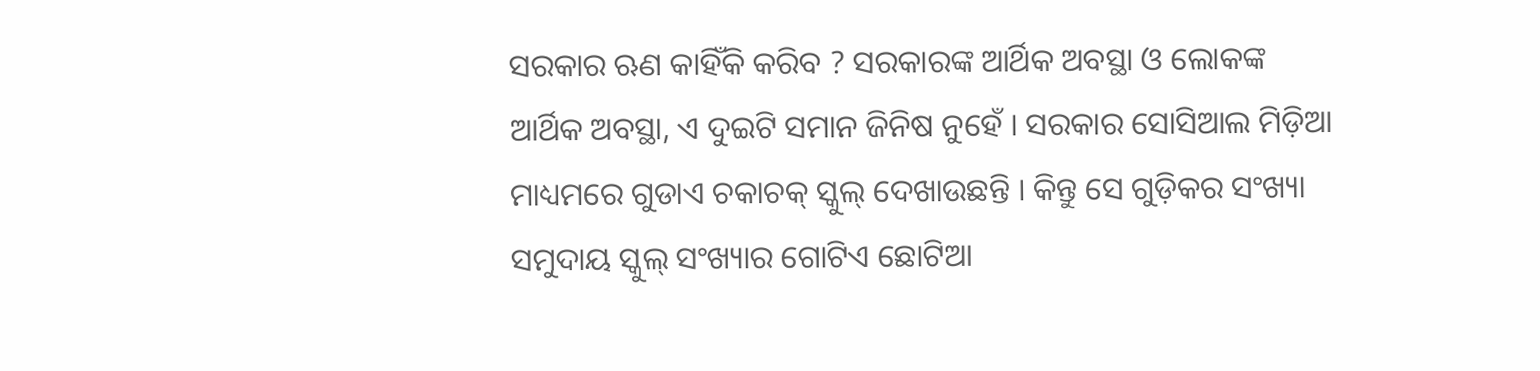ସରକାର ଋଣ କାହିଁକି କରିବ ? ସରକାରଙ୍କ ଆର୍ଥିକ ଅବସ୍ଥା ଓ ଲୋକଙ୍କ ଆର୍ଥିକ ଅବସ୍ଥା, ଏ ଦୁଇଟି ସମାନ ଜିନିଷ ନୁହେଁ । ସରକାର ସୋସିଆଲ ମିଡ଼ିଆ ମାଧ୍ୟମରେ ଗୁଡାଏ ଚକାଚକ୍ ସ୍କୁଲ୍ ଦେଖାଉଛନ୍ତି । କିନ୍ତୁ ସେ ଗୁଡ଼ିକର ସଂଖ୍ୟା ସମୁଦାୟ ସ୍କୁଲ୍ ସଂଖ୍ୟାର ଗୋଟିଏ ଛୋଟିଆ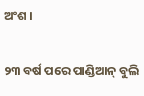ଅଂଶ ।

୨୩ ବର୍ଷ ପରେ ପାଣ୍ଡିଆନ୍ ବୁଲି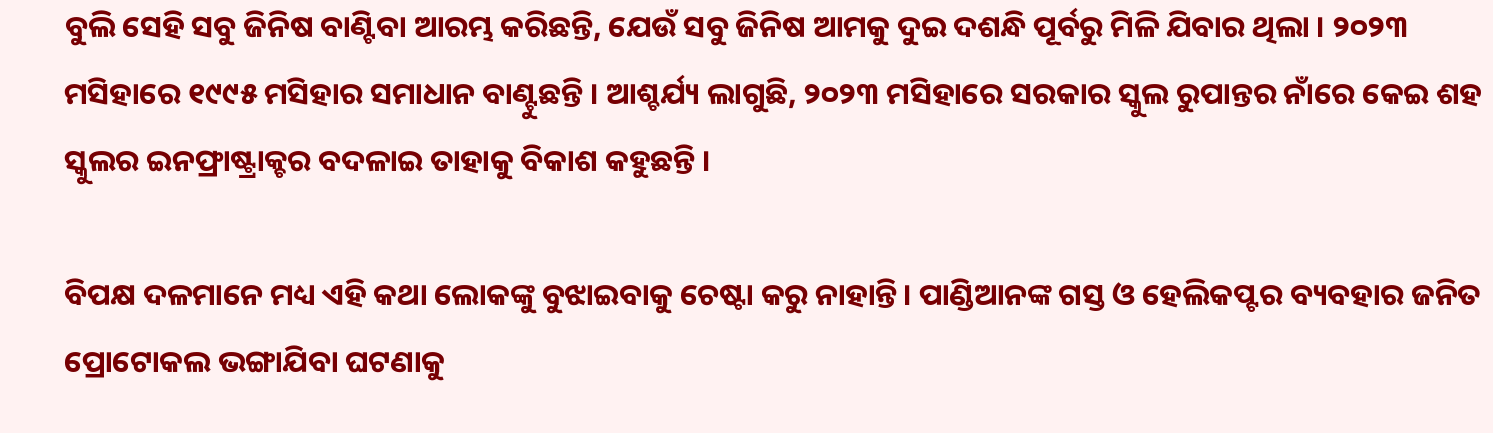ବୁଲି ସେହି ସବୁ ଜିନିଷ ବାଣ୍ଟିବା ଆରମ୍ଭ କରିଛନ୍ତି, ଯେଉଁ ସବୁ ଜିନିଷ ଆମକୁ ଦୁଇ ଦଶନ୍ଧି ପୂର୍ବରୁ ମିଳି ଯିବାର ଥିଲା । ୨୦୨୩ ମସିହାରେ ୧୯୯୫ ମସିହାର ସମାଧାନ ବାଣ୍ଟୁଛନ୍ତି । ଆଶ୍ଚର୍ଯ୍ୟ ଲାଗୁଛି, ୨୦୨୩ ମସିହାରେ ସରକାର ସ୍କୁଲ ରୁପାନ୍ତର ନାଁରେ କେଇ ଶହ ସ୍କୁଲର ଇନଫ୍ରାଷ୍ଟ୍ରାକ୍ଚର ବଦଳାଇ ତାହାକୁ ବିକାଶ କହୁଛନ୍ତି ।‌

ବିପକ୍ଷ ଦଳମାନେ ମଧ୍ୟ ଏହି କଥା ଲୋକଙ୍କୁ ବୁଝାଇବାକୁ ଚେଷ୍ଟା କରୁ ନାହାନ୍ତି। ପାଣ୍ଡିଆନଙ୍କ ଗସ୍ତ ଓ ହେଲିକପ୍ଟର ବ୍ୟବହାର ଜନିତ ପ୍ରୋଟୋକଲ ଭଙ୍ଗାଯିବା ଘଟଣାକୁ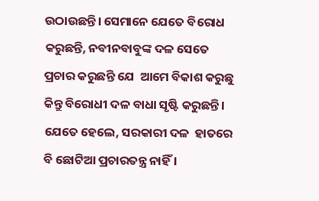ଉଠାଉଛନ୍ତି। ସେମାନେ ଯେତେ ବିରୋଧ କରୁଛନ୍ତି, ନବୀନବାବୁଙ୍କ ଦଳ ସେତେ ପ୍ରଚାର କରୁଛନ୍ତି ଯେ  ଆମେ ବିକାଶ କରୁଛୁ କିନ୍ତୁ ବିରୋଧୀ ଦଳ ବାଧା ସୃଷ୍ଟି କରୁଛନ୍ତି। ଯେତେ ହେଲେ, ସରକାରୀ ଦଳ  ହାତରେ ବି ଛୋଟିଆ ପ୍ରଚାରତନ୍ତ୍ର ନାହିଁ ।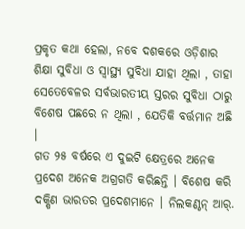ପ୍ରକୃତ କଥା ହେଲା, ନବେ ଦଶକରେ ଓଡ଼ିଶାର ଶିକ୍ଷା ସୁବିଧା ଓ ସ୍ବାସ୍ଥ୍ୟ ସୁବିଧା ଯାହା ଥିଲା , ତାହା ସେତେବେଳର ସର୍ବଭାରତୀୟ ସ୍ତରର ସୁବିଧା ଠାରୁ ବିଶେଷ ପଛରେ ନ ଥିଲା , ଯେତିକି ବର୍ତ୍ତମାନ ଅଛି ।
ଗତ ୨୫ ବର୍ଷରେ ଏ ଦୁଇଟି କ୍ଷେତ୍ରରେ ଅନେକ ପ୍ରଦେଶ ଅନେକ ଅଗ୍ରଗତି କରିଛନ୍ତି । ବିଶେଷ କରି ଦକ୍ଷିଣ ଭାରତର ପ୍ରଦେଶମାନେ । ନିଲକଣ୍ଠନ୍ ଆର୍.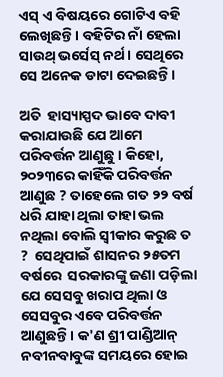ଏସ୍ ଏ ବିଷୟରେ ଗୋଟିଏ ବହି ଲେଖିଛନ୍ତି । ବହିଟିର ନାଁ ହେଲା ସାଉଥ୍ ଭର୍ସେସ୍ ନର୍ଥ। ସେଥିରେ ସେ ଅନେକ ଡାଟା ଦେଇଛନ୍ତି ।

ଅତି  ହାସ୍ୟାସ୍ପଦ ଭାବେ ଦାବୀ‌ କରାଯାଉଛି ଯେ ଆମେ ପରିବର୍ତ୍ତନ ଆଣୁଛୁ । କିହୋ, ୨୦୨୩ରେ କାହିଁକି ପରିବର୍ତ୍ତନ ଆଣୁଛ ? ତାହେଲେ ଗତ ୨୨ ବର୍ଷ ଧରି ଯାହା ଥିଲା ତାହା ଭଲ ନଥିଲା ବୋଲି ସ୍ବୀକାର କରୁଛ ତ ?  ସେଥିପାଇଁ ଶାସନର ୨୫ତମ ବର୍ଷରେ  ସରକାରଙ୍କୁ ଜଣା ପଡ଼ିଲା ଯେ ସେସବୁ ଖରାପ ଥିଲା ଓ ସେସବୁର ଏବେ ପରିବର୍ତ୍ତନ ଆଣୁଛନ୍ତି । କ'ଣ ଶ୍ରୀ ପାଣ୍ଡିଆନ୍ ନବୀନବାବୁଙ୍କ ସମୟରେ ହୋଇ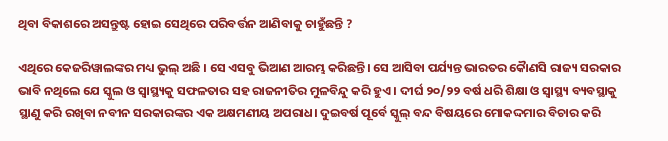ଥିବା ବିକାଶରେ ଅସନ୍ତୁଷ୍ଟ ହୋଇ ସେଥିରେ ପରିବର୍ତ୍ତନ ଆଣିବାକୁ ଚାହୁଁଛନ୍ତି ?

ଏଥିରେ କେଜରିୱାଲଙ୍କର ମଧ୍ୟ ଭୁଲ୍ ଅଛି । ସେ ଏସବୁ ଭିଆଣ ଆରମ୍ଭ କରିଛନ୍ତି। ସେ ଆସିବା ପର୍ଯ୍ୟନ୍ତ ଭାରତର କୈାଣସି ରାଜ୍ୟ ସରକାର ଭାବି ନଥିଲେ ଯେ ସ୍କୁଲ ଓ ସ୍ବାସ୍ଥ୍ୟକୁ ସଫଳତାର ସହ ରାଜନୀତିର ମୁଳବିନ୍ଦୁ କରି ହୁଏ । ଦୀର୍ଘ ୨୦/୨୨ ବର୍ଷ ଧରି ଶିକ୍ଷା ଓ ସ୍ବାସ୍ଥ୍ୟ ବ୍ୟବସ୍ଥାକୁ ସ୍ଥାଣୁ କରି ରଖିବା ନବୀନ ସରକାରଙ୍କର ଏକ ଅକ୍ଷମଣୀୟ ଅପରାଧ। ଦୁଇବର୍ଷ ପୂର୍ବେ ସ୍କୁଲ୍ ବନ୍ଦ ବିଷୟରେ ମୋକଦ୍ଦମାର ବିଚାର କରି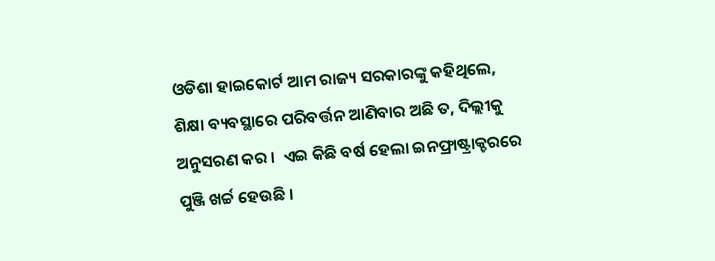ଓଡିଶା ହାଇକୋର୍ଟ ଆମ ରାଜ୍ୟ ସରକାରଙ୍କୁ କହିଥିଲେ, ଶିକ୍ଷା ବ୍ୟବସ୍ଥାରେ ପରିବର୍ତ୍ତନ ଆଣିବାର ଅଛି ତ, ଦିଲ୍ଲୀକୁ ଅନୁସରଣ କର ।  ଏଇ କିଛି ବର୍ଷ ହେଲା ଇନଫ୍ରାଷ୍ଟ୍ରାକ୍ଚରରେ ପୁଞ୍ଜି ଖର୍ଚ୍ଚ ହେଉଛି ।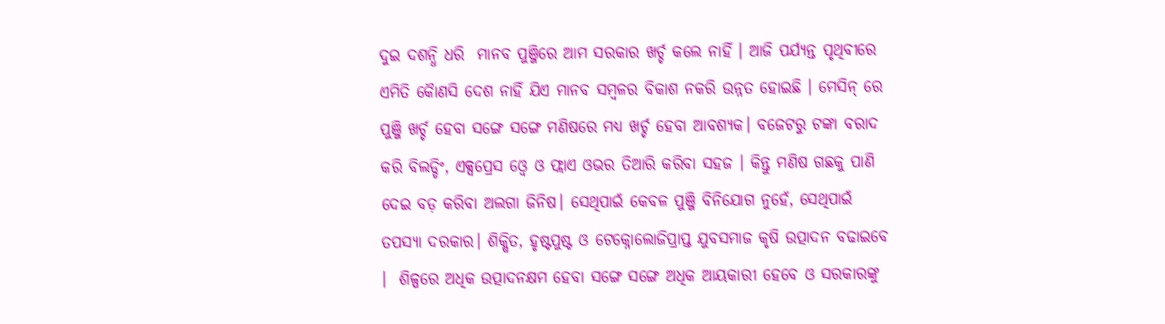ଦୁଇ ଦଶନ୍ଧି ଧରି  ମାନବ ପୁଞ୍ଜିରେ‌‌ ଆମ ସରକାର ଖର୍ଚ୍ଚ କଲେ ନାହିଁ । ଆଜି ପର୍ଯ୍ୟନ୍ତ ପୃଥିବୀରେ ଏମିତି କୈାଣସି ଦେଶ ନାହିଁ ‌ଯିଏ ମାନବ ସମ୍ବଳର ବିକାଶ ନ‌କରି ଉନ୍ନତ ହୋଇଛି । ମେସିନ୍ ରେ ପୁଞ୍ଜି ଖର୍ଚ୍ଚ ହେବା ସଙ୍ଗେ ସଙ୍ଗେ ମଣିଷରେ ମଧ୍ୟ ଖର୍ଚ୍ଚ ହେବା ଆବଶ୍ୟକ। ବଜେଟରୁ ଟଙ୍କା ବରାଦ କରି ବିଲଡ୍ଡିଂ, ଏକ୍ସପ୍ରେସ ଓ୍ବେ ଓ ଫ୍ଲାଏ ଓଭର ତିଆରି କରିବା ସହଜ । କିନ୍ତୁ ମଣିଷ ଗଛକୁ ପାଣି ଦେଇ ବଡ଼ କରିବା ଅଲଗା ଜିନିଷ। ସେଥିପାଇଁ କେବଳ ପୁଞ୍ଜି ବିନିଯୋଗ ନୁହେଁ, ସେଥିପାଇଁ ତପସ୍ୟା ଦରକାର। ଶିକ୍ଷିତ, ହୃଷ୍ଟପୁଷ୍ଟ ଓ ଟେକ୍ନୋଲୋଜିପ୍ରାପ୍ତ ଯୁବସମାଜ କୃଷି ଉତ୍ପାଦନ ବଢାଇବେ ।  ଶିଳ୍ପରେ ଅଧିକ ଉତ୍ପାଦନକ୍ଷମ ହେବା ସଙ୍ଗେ ସଙ୍ଗେ ଅଧିକ ଆୟକାରୀ ହେବେ ଓ ସରକାରଙ୍କୁ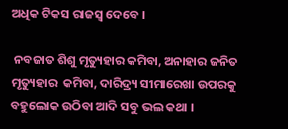ଅଧିକ ଟିକସ ରାଜସ୍ବ ଦେବେ ।

 ନବଜାତ ଶିଶୁ ମୃତ୍ୟୁହାର କମିବା, ଅନାହାର ଜନିତ ମୃତ୍ୟୁହାର  କମିବା, ଦାରିଦ୍ର୍ୟ ସୀମାରେଖା ଉପରକୁ ବହୁଲୋକ ଉଠିବା ଆଦି ସବୁ ଭଲ କଥା ।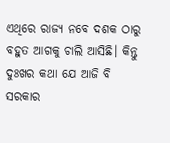ଏଥିରେ ରାଜ୍ୟ ନବେ ଦଶକ ଠାରୁ ବହୁତ ଆଗକୁ ଚାଲି ଆସିଛି। କିନ୍ତୁ ଦୁଃଖର କଥା ଯେ ଆଜି ବି ସରକାର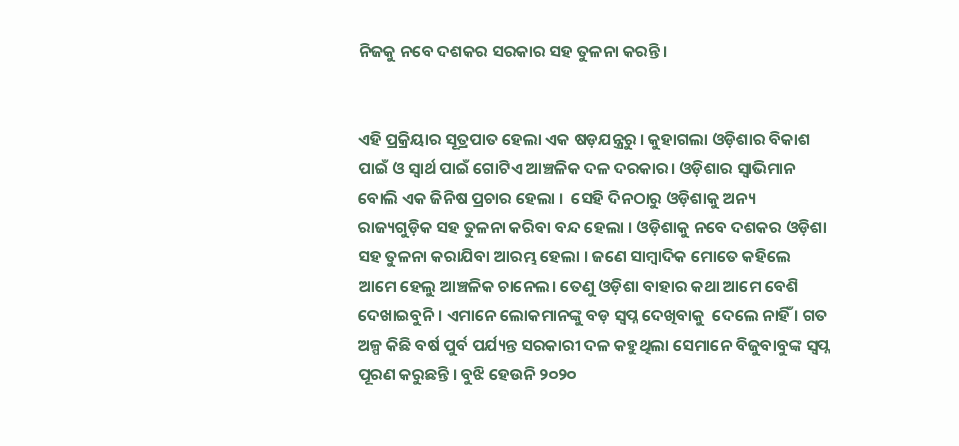ନିଜକୁ ନବେ ଦଶକର ସରକାର ସହ ତୁଳନା କରନ୍ତି।


ଏହି ପ୍ରକ୍ରିୟାର ସୂତ୍ରପାତ ହେଲା ଏକ ଷଡ଼ଯନ୍ତ୍ରରୁ । କୁହାଗଲା ଓଡ଼ିଶାର ବିକାଶ ପାଇଁ ଓ ସ୍ବାର୍ଥ ପାଇଁ ଗୋଟିଏ ଆଞ୍ଚଳିକ ଦଳ ଦରକାର। ଓଡ଼ିଶାର ସ୍ବାଭିମାନ ବୋଲି ଏକ ଜିନିଷ ପ୍ରଚାର ହେଲା ।‌  ସେହି ଦିନଠାରୁ ଓଡ଼ିଶାକୁ ଅନ୍ୟ ରାଜ୍ୟଗୁଡ଼ିକ ସହ ତୁଳନା କରିବା ବନ୍ଦ ହେଲା । ଓଡ଼ିଶାକୁ ନବେ ଦଶକର ଓଡ଼ିଶା ସହ ତୁଳନା କରାଯିବା ଆରମ୍ଭ ହେଲା । ଜଣେ ସାମ୍ବାଦିକ ମୋତେ କହିଲେ ଆମେ ହେଲୁ ଆଞ୍ଚଳିକ ଚାନେଲ। ତେଣୁ ଓଡ଼ିଶା ବାହାର କଥା ଆମେ ବେଶି ଦେଖାଇବୁନି । ଏମାନେ ଲୋକମାନଙ୍କୁ ବଡ଼ ସ୍ବପ୍ନ ଦେଖିବାକୁ  ଦେଲେ ନାହିଁ । ଗତ ଅଳ୍ପ କିଛି ବର୍ଷ ପୁର୍ବ ପର୍ଯ୍ୟନ୍ତ ସରକାରୀ ଦଳ କହୁଥିଲା ସେମାନେ ବିଜୁବାବୁଙ୍କ ସ୍ବପ୍ନ ପୂରଣ କରୁଛନ୍ତି । ବୁଝି ହେଉନି ୨୦୨୦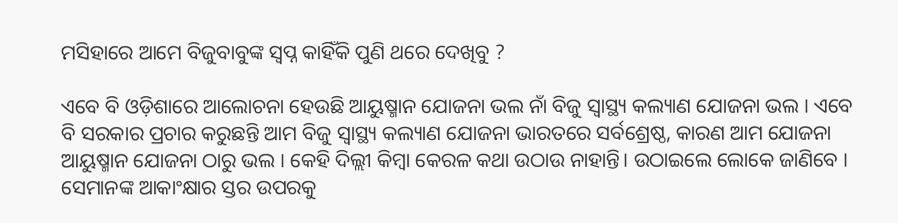ମସିହାରେ ଆମେ ବିଜୁବାବୁଙ୍କ ସ୍ବପ୍ନ କାହିଁକି ପୁଣି ଥରେ ଦେଖିବୁ ?

ଏବେ ବି ଓଡ଼ିଶାରେ ଆଲୋଚନା ହେଉଛି ଆୟୁଷ୍ମାନ ଯୋଜନା ଭଲ ନାଁ ବିଜୁ ସ୍ବାସ୍ଥ୍ୟ କଲ୍ୟାଣ ଯୋଜନା ଭଲ । ଏବେ ବି ସରକାର ପ୍ରଚାର କରୁଛନ୍ତି ଆମ ବିଜୁ ସ୍ବାସ୍ଥ୍ୟ କଲ୍ୟାଣ ଯୋଜନା ଭାରତରେ ସର୍ବଶ୍ରେଷ୍ଠ, କାରଣ ଆମ ଯୋଜନା ଆୟୁଷ୍ମାନ ଯୋଜନା ଠାରୁ ଭଲ । କେହି ଦିଲ୍ଲୀ କିମ୍ବା କେରଳ କଥା ଉଠାଉ ନାହାନ୍ତି। ଉଠାଇଲେ ଲୋକେ ଜାଣିବେ । ସେମାନଙ୍କ ଆକାଂକ୍ଷାର ସ୍ତର ଉପରକୁ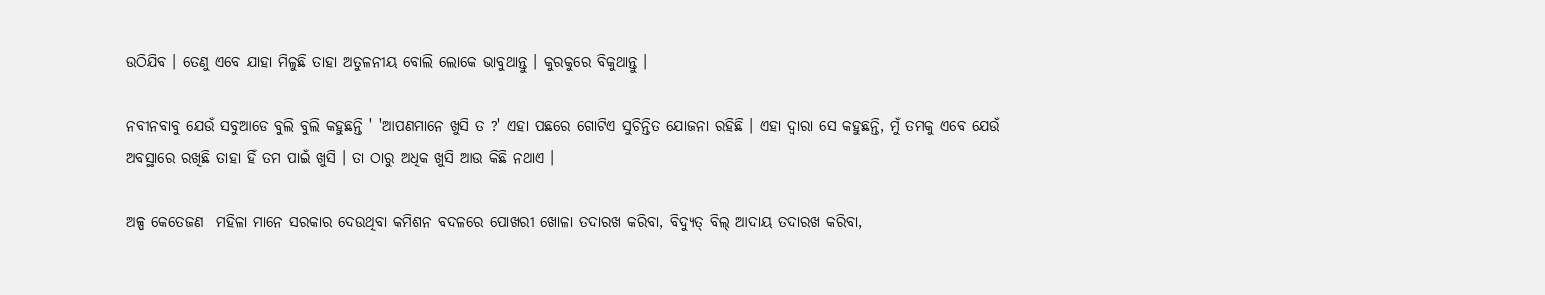ଉଠିଯିବ । ତେଣୁ ଏବେ ଯାହା ମିଳୁଛି ତାହା ଅତୁଳନୀୟ ବୋଲି ଲୋକେ ଭାବୁଥାନ୍ତୁ । କୁରକୁରେ ବିକୁଥାନ୍ତୁ ।

ନବୀନବାବୁ ଯେଉଁ ସବୁଆଡେ ବୁଲି ବୁଲି କହୁଛନ୍ତି ' 'ଆପଣମାନେ ଖୁସି ତ ?' ଏହା ପଛରେ ଗୋଟିଏ ସୁଚିନ୍ତିତ ଯୋଜନା ରହିଛି । ଏହା ଦ୍ବାରା ସେ କହୁଛନ୍ତି, ମୁଁ ତମକୁ ଏବେ ଯେଉଁ ଅବସ୍ଥାରେ ରଖିଛି ତାହା ହିଁ ତମ ପାଇଁ ଖୁସି । ତା ଠାରୁ ଅଧିକ ଖୁସି ଆଉ କିଛି ନଥାଏ ।

ଅଳ୍ପ କେତେଜଣ  ମହିଳା ମାନେ ସରକାର ଦେଉଥିବା କମିଶନ ବଦଳରେ ପୋଖରୀ ଖୋଳା ତଦାରଖ କରିବା, ବିଦ୍ୟୁତ୍ ବିଲ୍ ଆଦାୟ ତଦାରଖ କରିବା,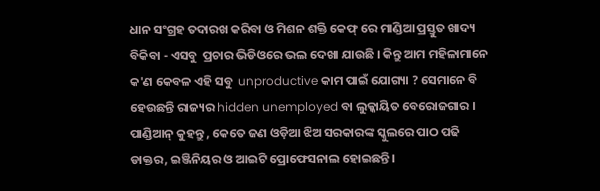ଧାନ ସଂଗ୍ରହ ତଦାରଖ କରିବା ଓ ମିଶନ ଶକ୍ତି କେଫ୍ ରେ ମାଣ୍ଡିଆ ପ୍ରସ୍ତୁତ ଖାଦ୍ୟ ବିକିବା - ଏସବୁ  ପ୍ରଚାର ଭିଡିଓରେ ଭଲ ଦେଖା ଯାଉଛି । କିନ୍ତୁ ଆମ ମହିଳାମାନେ କ'ଣ କେବଳ ଏହି ସବୁ  unproductive କାମ ପାଇଁ ଯୋଗ୍ୟା ? ସେମାନେ ବି ହେଉଛନ୍ତି ରାଜ୍ୟର hidden unemployed ବା ଲୁକ୍କାୟିତ ବେରୋଜଗାର । ପାଣ୍ଡିଆନ୍ କୁହନ୍ତୁ , କେତେ ଜଣ ଓଡ଼ିଆ ଝିଅ ସରକାରଙ୍କ ସ୍କୁଲରେ ପାଠ ପଢି ଡାକ୍ତର, ଇଞ୍ଜିନିୟର ଓ ଆଇଟି ପ୍ରୋଫେସନାଲ ହୋଇଛନ୍ତି।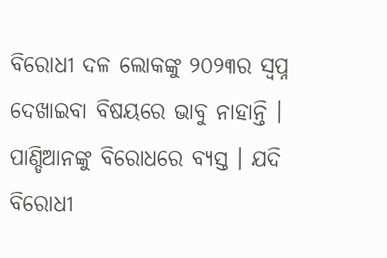ବିରୋଧୀ ଦଳ ଲୋକଙ୍କୁ ୨୦୨୩ର ସ୍ବପ୍ନ ଦେଖାଇବା ବିଷୟରେ ଭାବୁ ନାହାନ୍ତି । ପାଣ୍ଡିଆନଙ୍କୁ ବିରୋଧରେ ବ୍ୟସ୍ତ । ଯଦି ବିରୋଧୀ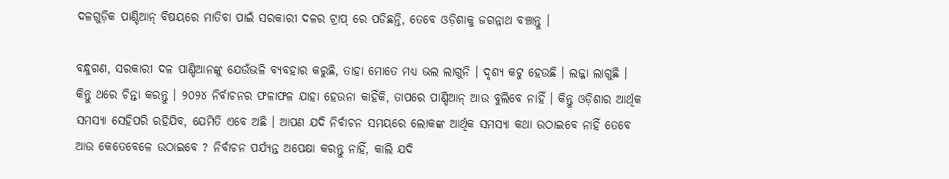ଦଳଗୁଡ଼ିକ ପାଣ୍ଡିଆନ୍ ବିଷୟରେ ମାତିବା ପାଇଁ ସରକାରୀ ଦଳର ଟ୍ରାପ୍ ରେ ପଡିଛନ୍ତି, ତେବେ ଓଡ଼ିଶାକୁ ଜଗନ୍ନାଥ ବଞ୍ଚାନ୍ତୁ ।

ବନ୍ଧୁଗଣ, ସରକାରୀ ଦଳ ପାଣ୍ଡିଆନଙ୍କୁ ଯେଉଁଭଳି ବ୍ୟବହାର କରୁଛି, ତାହା ମୋତେ ମଧ୍ୟ ଭଲ ଲାଗୁନି । ଦୃଶ୍ୟ କଟୁ ହେଉଛି । ଲଜ୍ଜା ଲାଗୁଛି । କିନ୍ତୁ ଥରେ ଚିନ୍ତା କରନ୍ତୁ । ୨୦୨୪ ନିର୍ବାଚନର ଫଳାଫଳ ଯାହା ହେଉନା କାହିଁକି, ତାପରେ ପାଣ୍ଡିଆନ୍ ଆଉ ବୁଲିବେ ନାହିଁ । କିନ୍ତୁ ଓଡ଼ିଶାର ଆର୍ଥିକ ସମସ୍ୟା ସେହିପରି ରହିଯିବ, ଯେମିତି ଏବେ ଅଛି । ଆପଣ ଯଦି ନିର୍ବାଚନ ସମୟରେ ଲୋକଙ୍କ ଆର୍ଥିକ ସମସ୍ୟା କଥା ଉଠାଇବେ ନାହିଁ ତେବେ ଆଉ କେତେବେଳେ ଉଠାଇବେ ? ନିର୍ବାଚନ ପର୍ଯ୍ୟନ୍ତ ଅପେକ୍ଷା କରନ୍ତୁ ନାହିଁ, କାଲି ଯଦି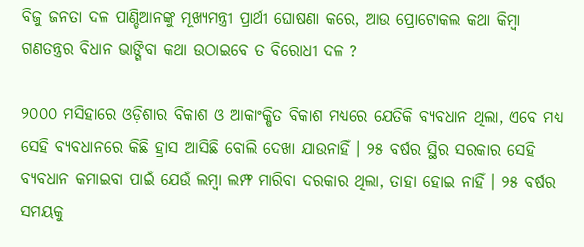ବିଜୁ ଜନତା ଦଳ ପାଣ୍ଡିଆନଙ୍କୁ ମୂଖ୍ୟମନ୍ତ୍ରୀ ପ୍ରାର୍ଥୀ ଘୋଷଣା କରେ, ଆଉ ପ୍ରୋଟୋକଲ କଥା କିମ୍ବା ଗଣତନ୍ତ୍ରର ବିଧାନ ଭାଙ୍ଗିବା କଥା ଉଠାଇବେ ତ ବିରୋଧୀ ଦଳ ?

୨୦୦୦ ମସିହାରେ ଓଡ଼ିଶାର ବିକାଶ ଓ ଆକାଂକ୍ଷିତ ବିକାଶ ମଧ୍ୟରେ ଯେତିକି ବ୍ୟବଧାନ ଥିଲା, ଏବେ ମଧ୍ୟ ସେହି ବ୍ୟବଧାନରେ କିଛି ହ୍ରାସ ଆସିଛି ବୋଲି ଦେଖା ଯାଉନାହିଁ । ୨୫ ବର୍ଷର ସ୍ଥିର ସରକାର ସେହି ବ୍ୟବଧାନ କମାଇବା ପାଇଁ ଯେଉଁ ଲମ୍ବା ଲମ୍ଫ ମାରିବା ଦରକାର ଥିଲା, ତାହା ହୋଇ ନାହିଁ । ୨୫ ବର୍ଷର ସମୟକୁ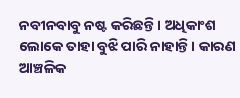ନବୀନବାବୁ ନଷ୍ଟ କରିଛନ୍ତି । ଅଧିକାଂଶ ଲୋକେ ତାହା ବୁଝି ପାରି ନାହାନ୍ତି । କାରଣ ଆଞ୍ଚଳିକ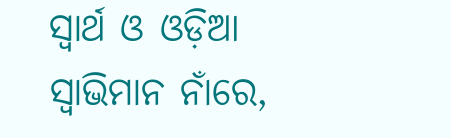ସ୍ବାର୍ଥ ଓ ଓଡ଼ିଆ ସ୍ବାଭିମାନ ନାଁରେ,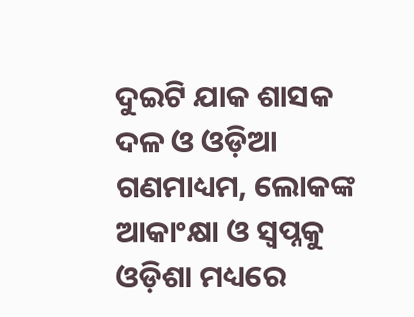ଦୁଇଟି ଯାକ ଶାସକ ଦଳ ଓ ଓଡ଼ିଆ ଗଣମାଧ୍ୟମ, ଲୋକଙ୍କ ଆକାଂକ୍ଷା ଓ ସ୍ବପ୍ନକୁ ଓଡ଼ିଶା ମଧ୍ୟରେ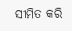ସୀମିତ କରି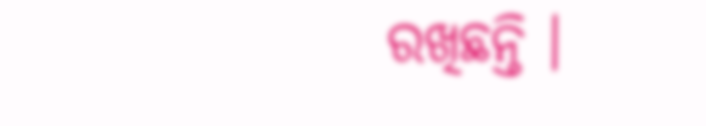ରଖିଛନ୍ତି ।